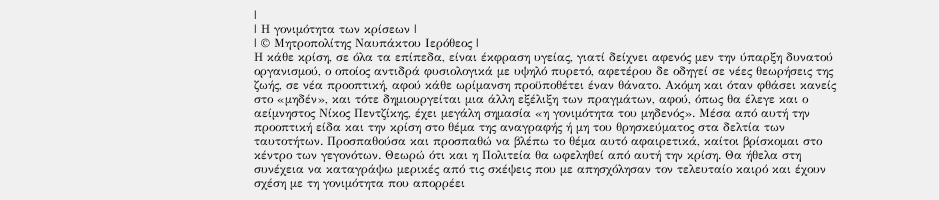|
| Η γονιμότητα των κρίσεων |
| © Μητροπολίτης Ναυπάκτου Ιερόθεος |
Η κάθε κρίση, σε όλα τα επίπεδα, είναι έκφραση υγείας, γιατί δείχνει αφενός μεν την ύπαρξη δυνατού οργανισμού, ο οποίος αντιδρά φυσιολογικά με υψηλό πυρετό, αφετέρου δε οδηγεί σε νέες θεωρήσεις της ζωής, σε νέα προοπτική, αφού κάθε ωρίμανση προϋποθέτει έναν θάνατο. Ακόμη και όταν φθάσει κανείς στο «μηδέν», και τότε δημιουργείται μια άλλη εξέλιξη των πραγμάτων, αφού, όπως θα έλεγε και ο αείμνηστος Νίκος Πεντζίκης, έχει μεγάλη σημασία «η γονιμότητα του μηδενός». Μέσα από αυτή την προοπτική είδα και την κρίση στο θέμα της αναγραφής ή μη του θρησκεύματος στα δελτία των ταυτοτήτων. Προσπαθούσα και προσπαθώ να βλέπω το θέμα αυτό αφαιρετικά, καίτοι βρίσκομαι στο κέντρο των γεγονότων. Θεωρώ ότι και η Πολιτεία θα ωφεληθεί από αυτή την κρίση. Θα ήθελα στη συνέχεια να καταγράψω μερικές από τις σκέψεις που με απησχόλησαν τον τελευταίο καιρό και έχουν σχέση με τη γονιμότητα που απορρέει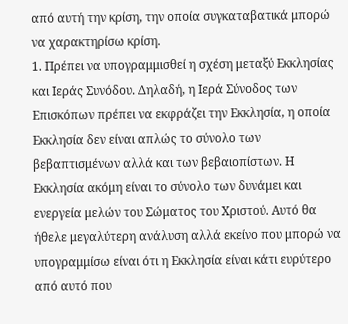από αυτή την κρίση, την οποία συγκαταβατικά μπορώ να χαρακτηρίσω κρίση.
1. Πρέπει να υπογραμμισθεί η σχέση μεταξύ Εκκλησίας και Ιεράς Συνόδου. Δηλαδή, η Ιερά Σύνοδος των Επισκόπων πρέπει να εκφράζει την Εκκλησία, η οποία Εκκλησία δεν είναι απλώς το σύνολο των βεβαπτισμένων αλλά και των βεβαιοπίστων. Η Εκκλησία ακόμη είναι το σύνολο των δυνάμει και ενεργεία μελών του Σώματος του Χριστού. Αυτό θα ήθελε μεγαλύτερη ανάλυση αλλά εκείνο που μπορώ να υπογραμμίσω είναι ότι η Εκκλησία είναι κάτι ευρύτερο από αυτό που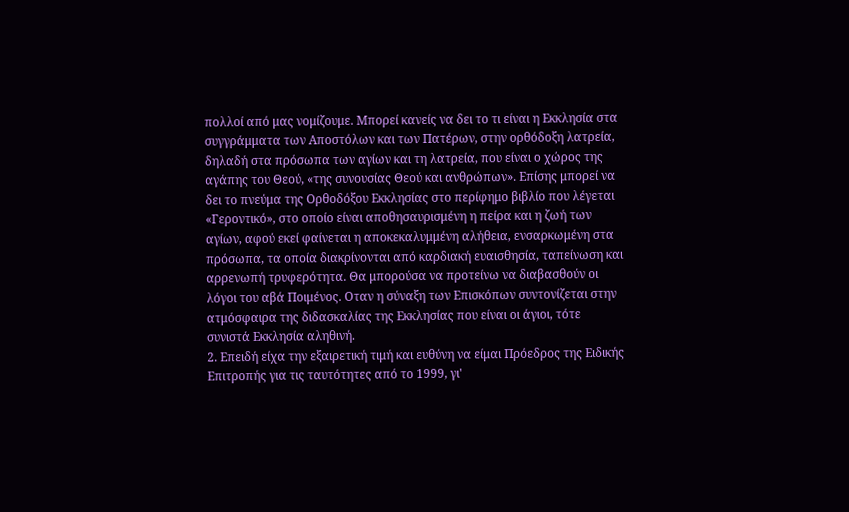πολλοί από μας νομίζουμε. Μπορεί κανείς να δει το τι είναι η Εκκλησία στα συγγράμματα των Αποστόλων και των Πατέρων, στην ορθόδοξη λατρεία, δηλαδή στα πρόσωπα των αγίων και τη λατρεία, που είναι ο χώρος της αγάπης του Θεού, «της συνουσίας Θεού και ανθρώπων». Επίσης μπορεί να δει το πνεύμα της Ορθοδόξου Εκκλησίας στο περίφημο βιβλίο που λέγεται «Γεροντικό», στο οποίο είναι αποθησαυρισμένη η πείρα και η ζωή των αγίων, αφού εκεί φαίνεται η αποκεκαλυμμένη αλήθεια, ενσαρκωμένη στα πρόσωπα, τα οποία διακρίνονται από καρδιακή ευαισθησία, ταπείνωση και αρρενωπή τρυφερότητα. Θα μπορούσα να προτείνω να διαβασθούν οι λόγοι του αβά Ποιμένος. Οταν η σύναξη των Επισκόπων συντονίζεται στην ατμόσφαιρα της διδασκαλίας της Εκκλησίας που είναι οι άγιοι, τότε συνιστά Εκκλησία αληθινή.
2. Επειδή είχα την εξαιρετική τιμή και ευθύνη να είμαι Πρόεδρος της Ειδικής Επιτροπής για τις ταυτότητες από το 1999, γι'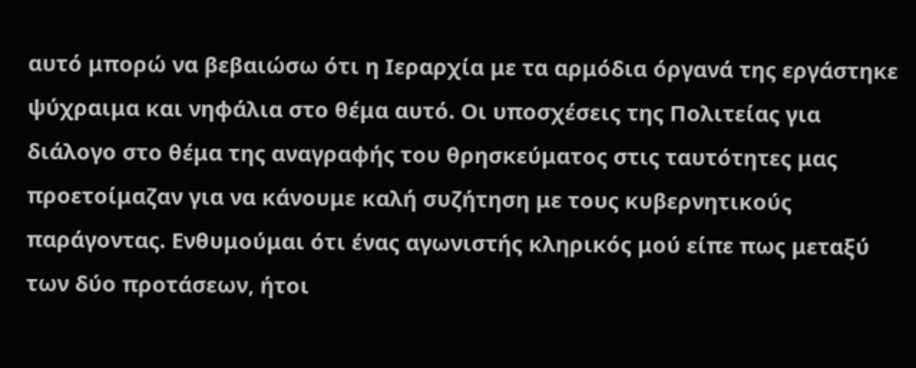αυτό μπορώ να βεβαιώσω ότι η Ιεραρχία με τα αρμόδια όργανά της εργάστηκε ψύχραιμα και νηφάλια στο θέμα αυτό. Οι υποσχέσεις της Πολιτείας για διάλογο στο θέμα της αναγραφής του θρησκεύματος στις ταυτότητες μας προετοίμαζαν για να κάνουμε καλή συζήτηση με τους κυβερνητικούς παράγοντας. Ενθυμούμαι ότι ένας αγωνιστής κληρικός μού είπε πως μεταξύ των δύο προτάσεων, ήτοι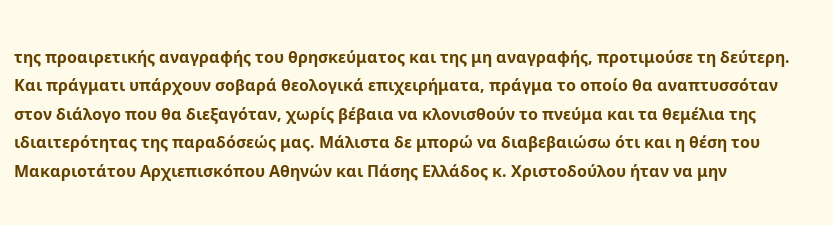της προαιρετικής αναγραφής του θρησκεύματος και της μη αναγραφής, προτιμούσε τη δεύτερη. Και πράγματι υπάρχουν σοβαρά θεολογικά επιχειρήματα, πράγμα το οποίο θα αναπτυσσόταν στον διάλογο που θα διεξαγόταν, χωρίς βέβαια να κλονισθούν το πνεύμα και τα θεμέλια της ιδιαιτερότητας της παραδόσεώς μας. Μάλιστα δε μπορώ να διαβεβαιώσω ότι και η θέση του Μακαριοτάτου Αρχιεπισκόπου Αθηνών και Πάσης Ελλάδος κ. Χριστοδούλου ήταν να μην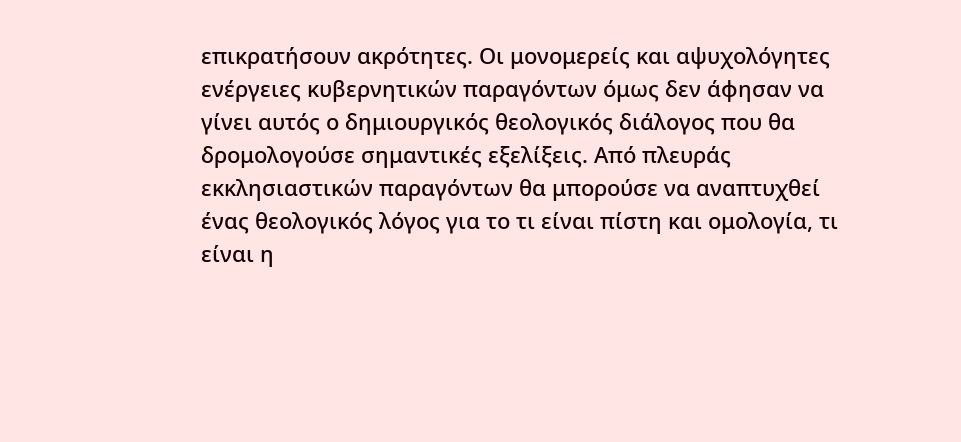επικρατήσουν ακρότητες. Οι μονομερείς και αψυχολόγητες ενέργειες κυβερνητικών παραγόντων όμως δεν άφησαν να γίνει αυτός ο δημιουργικός θεολογικός διάλογος που θα δρομολογούσε σημαντικές εξελίξεις. Από πλευράς εκκλησιαστικών παραγόντων θα μπορούσε να αναπτυχθεί ένας θεολογικός λόγος για το τι είναι πίστη και ομολογία, τι είναι η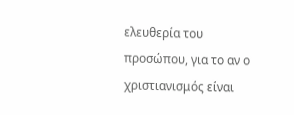ελευθερία του προσώπου, για το αν ο χριστιανισμός είναι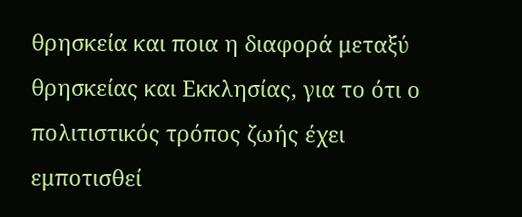θρησκεία και ποια η διαφορά μεταξύ θρησκείας και Εκκλησίας, για το ότι ο πολιτιστικός τρόπος ζωής έχει εμποτισθεί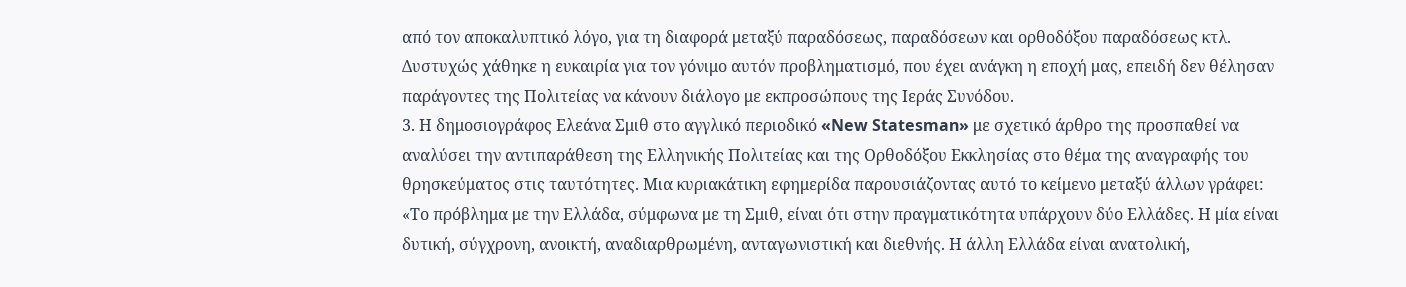από τον αποκαλυπτικό λόγο, για τη διαφορά μεταξύ παραδόσεως, παραδόσεων και ορθοδόξου παραδόσεως κτλ. Δυστυχώς χάθηκε η ευκαιρία για τον γόνιμο αυτόν προβληματισμό, που έχει ανάγκη η εποχή μας, επειδή δεν θέλησαν παράγοντες της Πολιτείας να κάνουν διάλογο με εκπροσώπους της Ιεράς Συνόδου.
3. Η δημοσιογράφος Ελεάνα Σμιθ στο αγγλικό περιοδικό «New Statesman» με σχετικό άρθρο της προσπαθεί να αναλύσει την αντιπαράθεση της Ελληνικής Πολιτείας και της Ορθοδόξου Εκκλησίας στο θέμα της αναγραφής του θρησκεύματος στις ταυτότητες. Μια κυριακάτικη εφημερίδα παρουσιάζοντας αυτό το κείμενο μεταξύ άλλων γράφει: «Το πρόβλημα με την Ελλάδα, σύμφωνα με τη Σμιθ, είναι ότι στην πραγματικότητα υπάρχουν δύο Ελλάδες. Η μία είναι δυτική, σύγχρονη, ανοικτή, αναδιαρθρωμένη, ανταγωνιστική και διεθνής. Η άλλη Ελλάδα είναι ανατολική,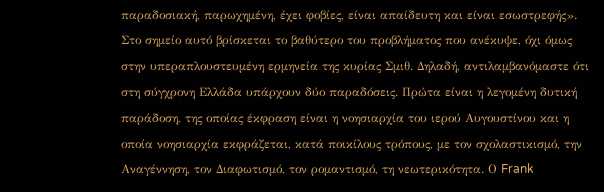παραδοσιακή, παρωχημένη, έχει φοβίες, είναι απαίδευτη και είναι εσωστρεφής».
Στο σημείο αυτό βρίσκεται το βαθύτερο του προβλήματος που ανέκυψε, όχι όμως στην υπεραπλουστευμένη ερμηνεία της κυρίας Σμιθ. Δηλαδή, αντιλαμβανόμαστε ότι στη σύγχρονη Ελλάδα υπάρχουν δύο παραδόσεις. Πρώτα είναι η λεγομένη δυτική παράδοση, της οποίας έκφραση είναι η νοησιαρχία του ιερού Αυγουστίνου και η οποία νοησιαρχία εκφράζεται, κατά ποικίλους τρόπους, με τον σχολαστικισμό, την Αναγέννηση, τον Διαφωτισμό, τον ρομαντισμό, τη νεωτερικότητα. Ο Frank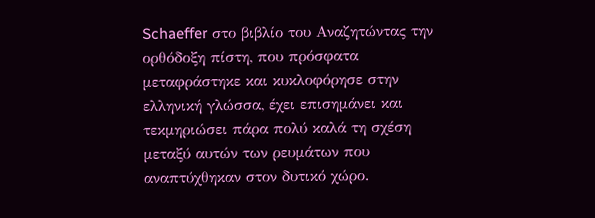Schaeffer στο βιβλίο του Αναζητώντας την ορθόδοξη πίστη, που πρόσφατα μεταφράστηκε και κυκλοφόρησε στην ελληνική γλώσσα, έχει επισημάνει και τεκμηριώσει πάρα πολύ καλά τη σχέση μεταξύ αυτών των ρευμάτων που αναπτύχθηκαν στον δυτικό χώρο.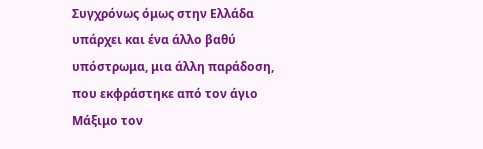Συγχρόνως όμως στην Ελλάδα υπάρχει και ένα άλλο βαθύ υπόστρωμα, μια άλλη παράδοση, που εκφράστηκε από τον άγιο Μάξιμο τον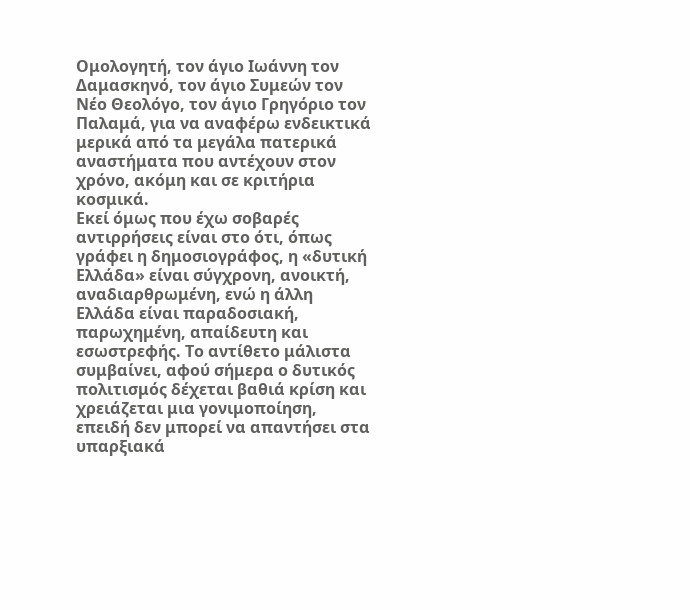Ομολογητή, τον άγιο Ιωάννη τον Δαμασκηνό, τον άγιο Συμεών τον Νέο Θεολόγο, τον άγιο Γρηγόριο τον Παλαμά, για να αναφέρω ενδεικτικά μερικά από τα μεγάλα πατερικά αναστήματα που αντέχουν στον χρόνο, ακόμη και σε κριτήρια κοσμικά.
Εκεί όμως που έχω σοβαρές αντιρρήσεις είναι στο ότι, όπως γράφει η δημοσιογράφος, η «δυτική Ελλάδα» είναι σύγχρονη, ανοικτή, αναδιαρθρωμένη, ενώ η άλλη Ελλάδα είναι παραδοσιακή, παρωχημένη, απαίδευτη και εσωστρεφής. Το αντίθετο μάλιστα συμβαίνει, αφού σήμερα ο δυτικός πολιτισμός δέχεται βαθιά κρίση και χρειάζεται μια γονιμοποίηση, επειδή δεν μπορεί να απαντήσει στα υπαρξιακά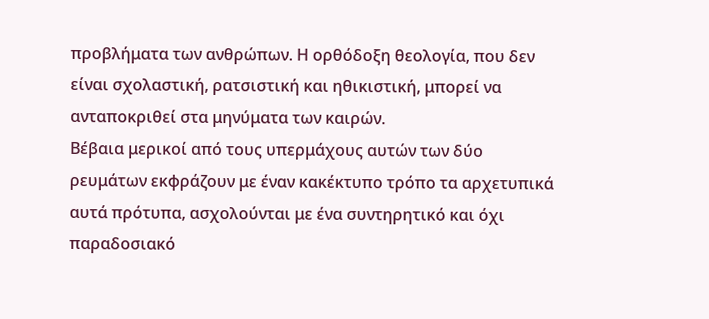προβλήματα των ανθρώπων. Η ορθόδοξη θεολογία, που δεν είναι σχολαστική, ρατσιστική και ηθικιστική, μπορεί να ανταποκριθεί στα μηνύματα των καιρών.
Βέβαια μερικοί από τους υπερμάχους αυτών των δύο ρευμάτων εκφράζουν με έναν κακέκτυπο τρόπο τα αρχετυπικά αυτά πρότυπα, ασχολούνται με ένα συντηρητικό και όχι παραδοσιακό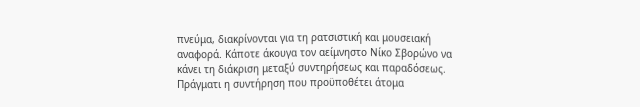πνεύμα, διακρίνονται για τη ρατσιστική και μουσειακή αναφορά. Κάποτε άκουγα τον αείμνηστο Νίκο Σβορώνο να κάνει τη διάκριση μεταξύ συντηρήσεως και παραδόσεως. Πράγματι η συντήρηση που προϋποθέτει άτομα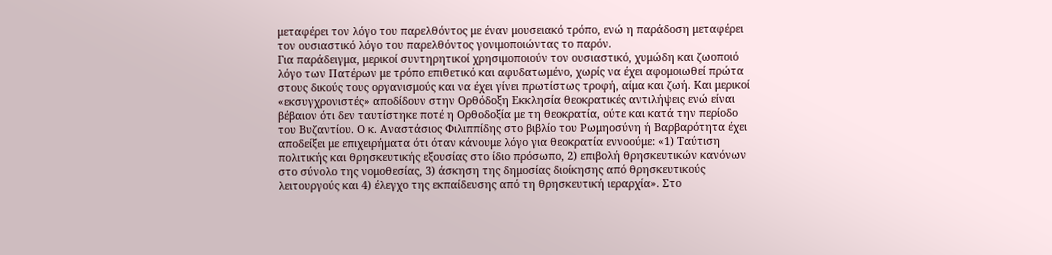μεταφέρει τον λόγο του παρελθόντος με έναν μουσειακό τρόπο, ενώ η παράδοση μεταφέρει τον ουσιαστικό λόγο του παρελθόντος γονιμοποιώντας το παρόν.
Για παράδειγμα, μερικοί συντηρητικοί χρησιμοποιούν τον ουσιαστικό, χυμώδη και ζωοποιό λόγο των Πατέρων με τρόπο επιθετικό και αφυδατωμένο, χωρίς να έχει αφομοιωθεί πρώτα στους δικούς τους οργανισμούς και να έχει γίνει πρωτίστως τροφή, αίμα και ζωή. Και μερικοί «εκσυγχρονιστές» αποδίδουν στην Ορθόδοξη Εκκλησία θεοκρατικές αντιλήψεις ενώ είναι βέβαιον ότι δεν ταυτίστηκε ποτέ η Ορθοδοξία με τη θεοκρατία, ούτε και κατά την περίοδο του Βυζαντίου. Ο κ. Αναστάσιος Φιλιππίδης στο βιβλίο του Ρωμηοσύνη ή Βαρβαρότητα έχει αποδείξει με επιχειρήματα ότι όταν κάνουμε λόγο για θεοκρατία εννοούμε: «1) Ταύτιση πολιτικής και θρησκευτικής εξουσίας στο ίδιο πρόσωπο, 2) επιβολή θρησκευτικών κανόνων στο σύνολο της νομοθεσίας, 3) άσκηση της δημοσίας διοίκησης από θρησκευτικούς λειτουργούς και 4) έλεγχο της εκπαίδευσης από τη θρησκευτική ιεραρχία». Στο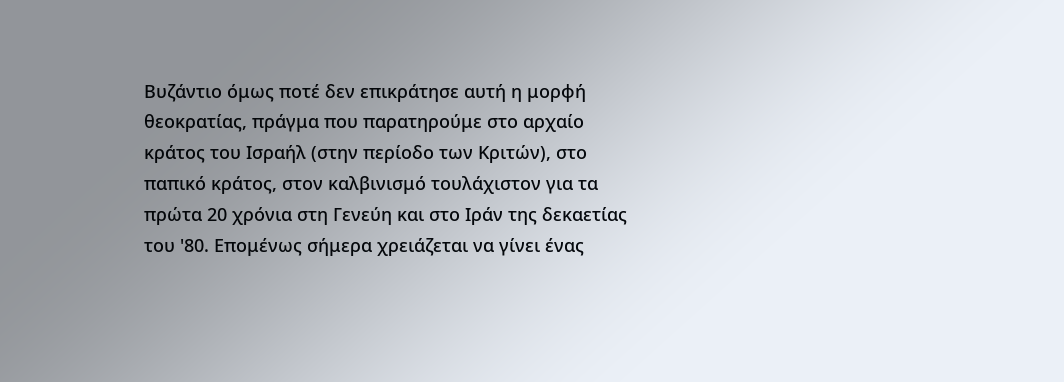Βυζάντιο όμως ποτέ δεν επικράτησε αυτή η μορφή θεοκρατίας, πράγμα που παρατηρούμε στο αρχαίο κράτος του Ισραήλ (στην περίοδο των Κριτών), στο παπικό κράτος, στον καλβινισμό τουλάχιστον για τα πρώτα 20 χρόνια στη Γενεύη και στο Ιράν της δεκαετίας του '80. Επομένως σήμερα χρειάζεται να γίνει ένας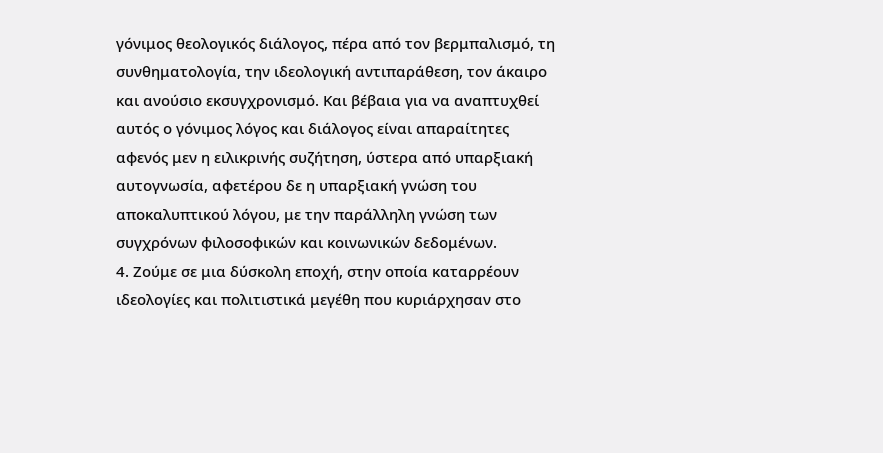γόνιμος θεολογικός διάλογος, πέρα από τον βερμπαλισμό, τη συνθηματολογία, την ιδεολογική αντιπαράθεση, τον άκαιρο και ανούσιο εκσυγχρονισμό. Και βέβαια για να αναπτυχθεί αυτός ο γόνιμος λόγος και διάλογος είναι απαραίτητες αφενός μεν η ειλικρινής συζήτηση, ύστερα από υπαρξιακή αυτογνωσία, αφετέρου δε η υπαρξιακή γνώση του αποκαλυπτικού λόγου, με την παράλληλη γνώση των συγχρόνων φιλοσοφικών και κοινωνικών δεδομένων.
4. Ζούμε σε μια δύσκολη εποχή, στην οποία καταρρέουν ιδεολογίες και πολιτιστικά μεγέθη που κυριάρχησαν στο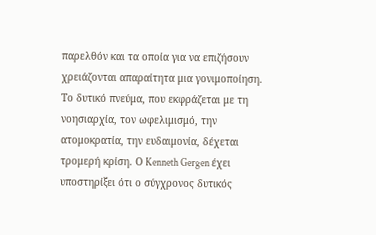παρελθόν και τα οποία για να επιζήσουν χρειάζονται απαραίτητα μια γονιμοποίηση. Το δυτικό πνεύμα, που εκφράζεται με τη νοησιαρχία, τον ωφελιμισμό, την ατομοκρατία, την ευδαιμονία, δέχεται τρομερή κρίση. Ο Kenneth Gergen έχει υποστηρίξει ότι ο σύγχρονος δυτικός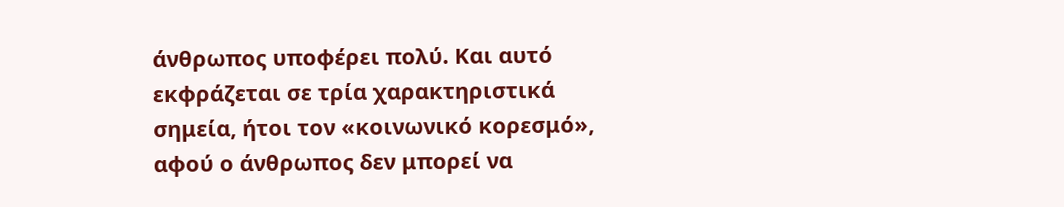άνθρωπος υποφέρει πολύ. Και αυτό εκφράζεται σε τρία χαρακτηριστικά σημεία, ήτοι τον «κοινωνικό κορεσμό», αφού ο άνθρωπος δεν μπορεί να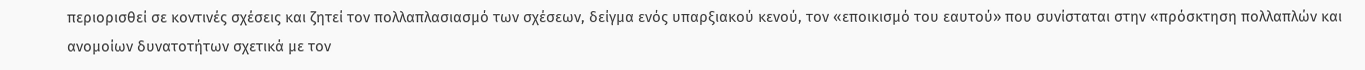περιορισθεί σε κοντινές σχέσεις και ζητεί τον πολλαπλασιασμό των σχέσεων, δείγμα ενός υπαρξιακού κενού, τον «εποικισμό του εαυτού» που συνίσταται στην «πρόσκτηση πολλαπλών και ανομοίων δυνατοτήτων σχετικά με τον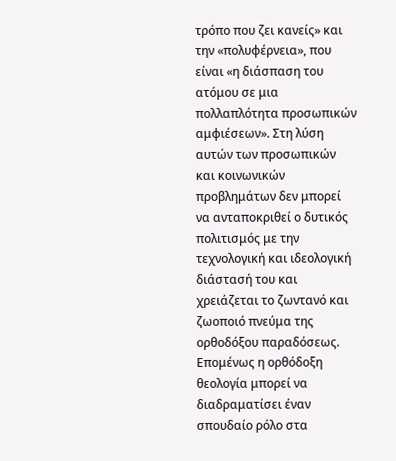τρόπο που ζει κανείς» και την «πολυφέρνεια», που είναι «η διάσπαση του ατόμου σε μια πολλαπλότητα προσωπικών αμφιέσεων». Στη λύση αυτών των προσωπικών και κοινωνικών προβλημάτων δεν μπορεί να ανταποκριθεί ο δυτικός πολιτισμός με την τεχνολογική και ιδεολογική διάστασή του και χρειάζεται το ζωντανό και ζωοποιό πνεύμα της ορθοδόξου παραδόσεως.
Επομένως η ορθόδοξη θεολογία μπορεί να διαδραματίσει έναν σπουδαίο ρόλο στα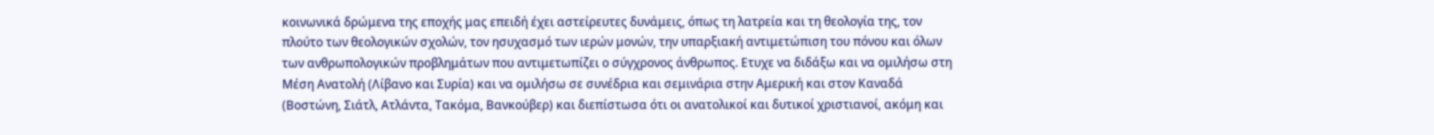κοινωνικά δρώμενα της εποχής μας επειδή έχει αστείρευτες δυνάμεις, όπως τη λατρεία και τη θεολογία της, τον πλούτο των θεολογικών σχολών, τον ησυχασμό των ιερών μονών, την υπαρξιακή αντιμετώπιση του πόνου και όλων των ανθρωπολογικών προβλημάτων που αντιμετωπίζει ο σύγχρονος άνθρωπος. Ετυχε να διδάξω και να ομιλήσω στη Μέση Ανατολή (Λίβανο και Συρία) και να ομιλήσω σε συνέδρια και σεμινάρια στην Αμερική και στον Καναδά (Βοστώνη, Σιάτλ, Ατλάντα, Τακόμα, Βανκούβερ) και διεπίστωσα ότι οι ανατολικοί και δυτικοί χριστιανοί, ακόμη και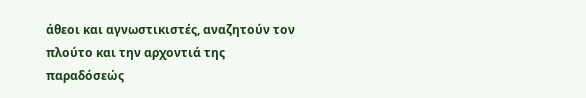άθεοι και αγνωστικιστές, αναζητούν τον πλούτο και την αρχοντιά της παραδόσεώς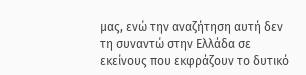μας, ενώ την αναζήτηση αυτή δεν τη συναντώ στην Ελλάδα σε εκείνους που εκφράζουν το δυτικό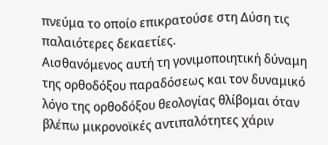πνεύμα το οποίο επικρατούσε στη Δύση τις παλαιότερες δεκαετίες.
Αισθανόμενος αυτή τη γονιμοποιητική δύναμη της ορθοδόξου παραδόσεως και τον δυναμικό λόγο της ορθοδόξου θεολογίας θλίβομαι όταν βλέπω μικρονοϊκές αντιπαλότητες χάριν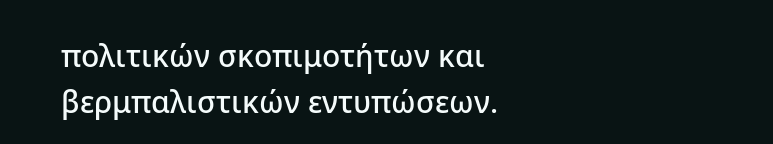πολιτικών σκοπιμοτήτων και βερμπαλιστικών εντυπώσεων.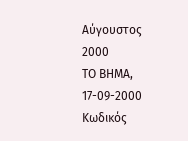Αύγουστος 2000
ΤΟ ΒΗΜΑ, 17-09-2000
Κωδικός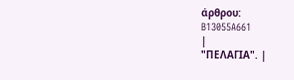άρθρου:
B13055A661
|
"ΠΕΛΑΓΙΑ". |